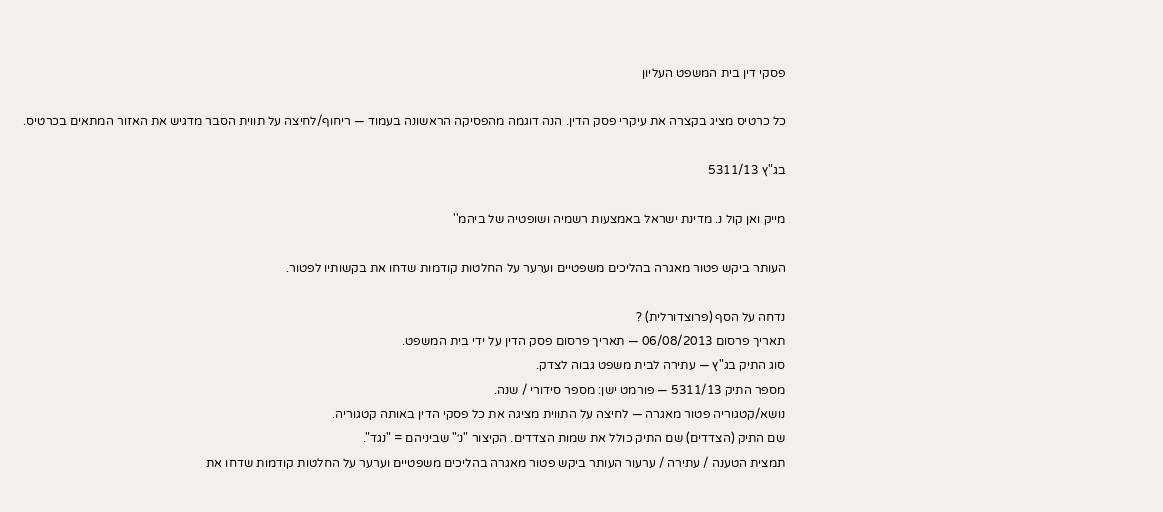פסקי דין בית המשפט העליון

כל כרטיס מציג בקצרה את עיקרי פסק הדין. הנה דוגמה מהפסיקה הראשונה בעמוד — ריחוף/לחיצה על תווית הסבר מדגיש את האזור המתאים בכרטיס.

בג"ץ 5311/13

מייק ואן קול נ. מדינת ישראל באמצעות רשמיה ושופטיה של ביהמ''

העותר ביקש פטור מאגרה בהליכים משפטיים וערער על החלטות קודמות שדחו את בקשותיו לפטור.

נדחה על הסף (פרוצדורלית) ?
תאריך פרסום 06/08/2013 — תאריך פרסום פסק הדין על ידי בית המשפט.
סוג התיק בג"ץ — עתירה לבית משפט גבוה לצדק.
מספר התיק 5311/13 — פורמט ישן: מספר סידורי / שנה.
נושא/קטגוריה פטור מאגרה — לחיצה על התווית מציגה את כל פסקי הדין באותה קטגוריה.
שם התיק (הצדדים) שם התיק כולל את שמות הצדדים. הקיצור "נ׳" שביניהם = "נגד".
תמצית הטענה / עתירה / ערעור העותר ביקש פטור מאגרה בהליכים משפטיים וערער על החלטות קודמות שדחו את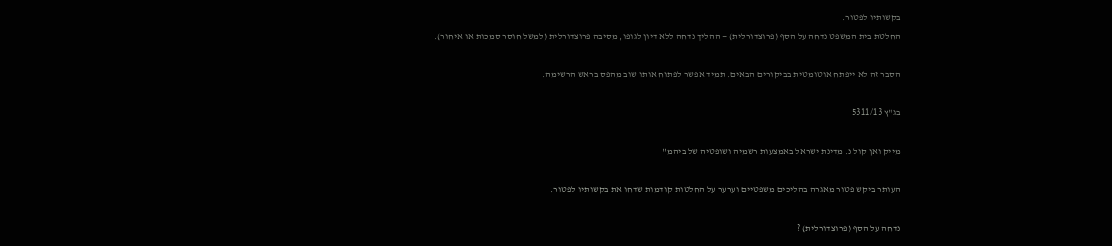בקשותיו לפטור.
החלטת בית המשפט נדחה על הסף (פרוצדורלית) — ההליך נדחה ללא דיון לגופו, מסיבה פרוצדורלית (למשל חוסר סמכות או איחור).

הסבר זה לא ייפתח אוטומטית בביקורים הבאים. תמיד אפשר לפתוח אותו שוב מהפס בראש הרשימה.

בג"ץ 5311/13

מייק ואן קול נ. מדינת ישראל באמצעות רשמיה ושופטיה של ביהמ''

העותר ביקש פטור מאגרה בהליכים משפטיים וערער על החלטות קודמות שדחו את בקשותיו לפטור.

נדחה על הסף (פרוצדורלית) ?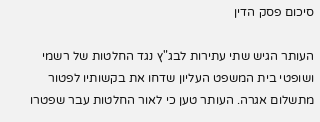סיכום פסק הדין

העותר הגיש שתי עתירות לבג"ץ נגד החלטות של רשמי ושופטי בית המשפט העליון שדחו את בקשותיו לפטור מתשלום אגרה. העותר טען כי לאור החלטות עבר שפטרו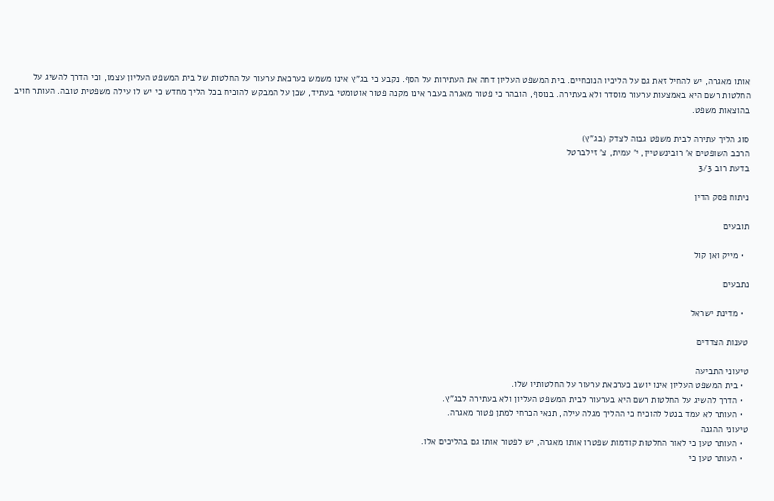אותו מאגרה, יש להחיל זאת גם על הליכיו הנוכחיים. בית המשפט העליון דחה את העתירות על הסף. נקבע כי בג"ץ אינו משמש כערכאת ערעור על החלטות של בית המשפט העליון עצמו, וכי הדרך להשיג על החלטות רשם היא באמצעות ערעור מוסדר ולא בעתירה. בנוסף, הובהר כי פטור מאגרה בעבר אינו מקנה פטור אוטומטי בעתיד, שכן על המבקש להוכיח בכל הליך מחדש כי יש לו עילה משפטית טובה. העותר חויב בהוצאות משפט.

סוג הליך עתירה לבית משפט גבוה לצדק (בג"ץ)
הרכב השופטים א' רובינשטיין, י' עמית, צ' זילברטל
בדעת רוב 3/3

ניתוח פסק הדין

תובעים

  • מייק ואן קול

נתבעים

  • מדינת ישראל

טענות הצדדים

טיעוני התביעה
  • בית המשפט העליון אינו יושב כערכאת ערעור על החלטותיו שלו.
  • הדרך להשיג על החלטות רשם היא בערעור לבית המשפט העליון ולא בעתירה לבג"ץ.
  • העותר לא עמד בנטל להוכיח כי ההליך מגלה עילה, תנאי הכרחי למתן פטור מאגרה.
טיעוני ההגנה
  • העותר טען כי לאור החלטות קודמות שפטרו אותו מאגרה, יש לפטור אותו גם בהליכים אלו.
  • העותר טען כי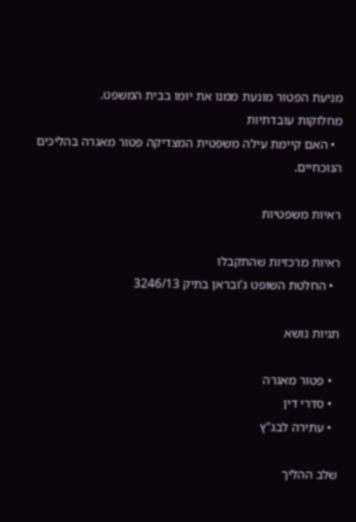מניעת הפטור מונעת ממנו את יומו בבית המשפט.
מחלוקות עובדתיות
  • האם קיימת עילה משפטית המצדיקה פטור מאגרה בהליכים הנוכחיים.

ראיות משפטיות

ראיות מרכזיות שהתקבלו
  • החלטת השופט ג'ובראן בתיק 3246/13

תגיות נושא

  • פטור מאגרה
  • סדרי דין
  • עתירה לבג"ץ

שלב ההליך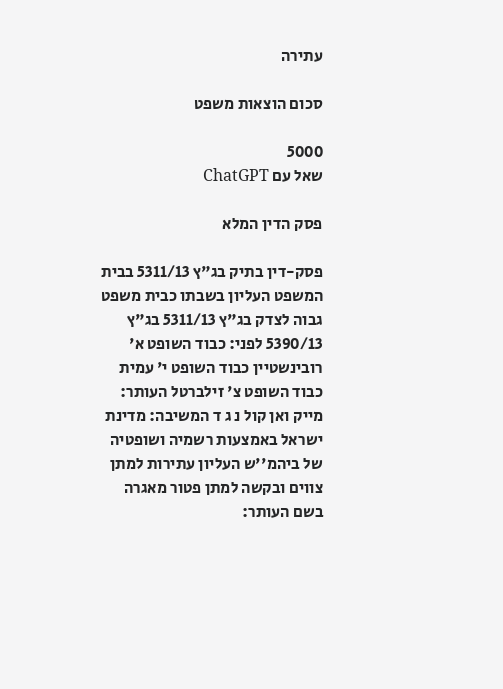עתירה

סכום הוצאות משפט

5000
שאל עם ChatGPT

פסק הדין המלא

פסק-דין בתיק בג"ץ 5311/13 בבית המשפט העליון בשבתו כבית משפט גבוה לצדק בג"ץ 5311/13 בג"ץ 5390/13 לפני: כבוד השופט א' רובינשטיין כבוד השופט י' עמית כבוד השופט צ' זילברטל העותר: מייק ואן קול נ ג ד המשיבה: מדינת ישראל באמצעות רשמיה ושופטיה של ביהמ''ש העליון עתירות למתן צווים ובקשה למתן פטור מאגרה בשם העותר: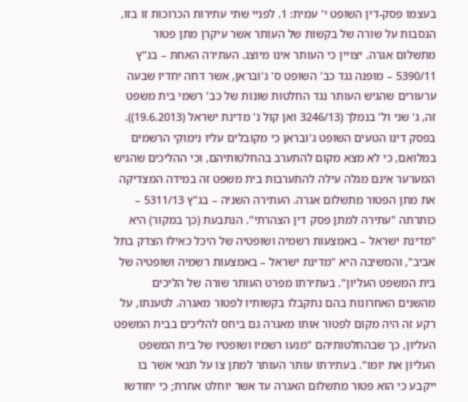בעצמו פסק-דין השופט י' עמית: 1. לפניי שתי עתירות הכרוכות זו בזו, הנסבות על שורה של בקשות של העותר אשר עיקרן מתן פטור מתשלום אגרה. יצויין כי העותר אינו מיוצג. העתירה האחת – בג"ץ 5390/11 – מופנה נגד כב' השופט ס' ג'ובראן, אשר דחה יחדיו שבעה ערעורים שהגיש העותר נגד החלטות שונות של כב' רשמי בית משפט זה, ג' שני ול' בנמלך (3246/13 ואן קול נ' מדינת ישראל (19.6.2013)). בפסק דינו הטעים השופט ג'ובראן כי מקובלים עליו נימוקי הרשמים במלואם, כי לא מצא מקום להתערב בהחלטותיהם, וכי ההליכים שהגיש המערער אינם מגלה עילה להתערבות בית משפט זה במידה המצדיקה את מתן הפטור מתשלום אגרה. העתירה השניה – בג"ץ 5311/13 – כותרתה "עתירה למתן פסק דין הצהרתי". הנתבעת (כך במקור) היא "מדינת ישראל – באמצעות רשמיה ושופטיה של היכל כאילו הצדק בתל אביב", והמשיבה היא "מדינת ישראל – באמצעות רשמיה ושופטיה של בית המשפט העליון". בעתירתו מפרט העותר שורה של הליכים מהשנים האחרונות בהם נתקבלו בקשותיו לפטור מאגרה. לטענתו, על רקע זה היה מקום לפטור אותו מאגרה גם ביחס להליכים בבית המשפט העליון, כך שבהחלטותיהם "מנעו רשמיו ושופטיו של בית המשפט העליון את יומו". בעתירתו עותר העותר למתן צו על תנאי אשר בו ייקבע כי הוא פטור מתשלום האגרה עד אשר יוחלט אחרת; כי יחודשו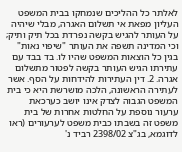לאלתר כל ההליכים שנמחקו בבית המשפט העליון מפאת אי תשלום האגרה, מבלי שיהיה על העותר להגיש בקשה נפרדת בכל תיק ותיק; וכי המדינה תשפה את העותר "שיפוי נאות" בגין כל הוצאות המשפט שהיו לו. בד בבד עם עתירתו הגיש העותר בקשה לפטור מתשלום אגרה. 2. דין העתירות להידחות על הסף. אשר לעתירה הראשונה, הלכה מושרשת היא כי בית המשפט הגבוה לצדק אינו יושב כערכאת ערעור נוספת על החלטות אחרות של בית משפט זה בשבתו כבית משפט לערעורים (ראו לדוגמא, בג"צ 2398/02 רביד נ'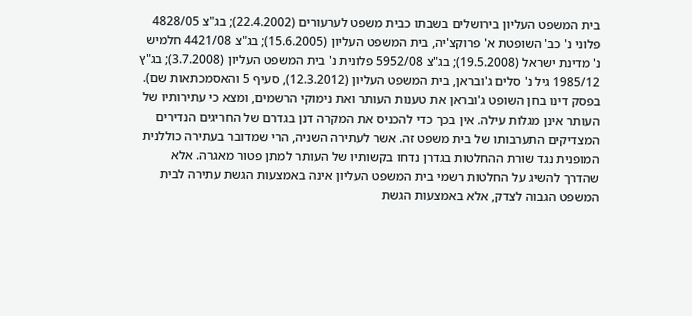בית המשפט העליון בירושלים בשבתו כבית משפט לערעורים (22.4.2002); בג"צ 4828/05 פלוני נ' כב' השופטת א' פרוקצ'יה, בית המשפט העליון (15.6.2005); בג"צ 4421/08 חלמיש נ' מדינת ישראל (19.5.2008); בג"צ 5952/08 פלונית נ' בית המשפט העליון (3.7.2008); בג"ץ 1985/12 גיל נ' סלים ג'ובראן, בית המשפט העליון (12.3.2012), סעיף 5 והאסמכתאות שם). בפסק דינו בחן השופט ג'ובראן את טענות העותר ואת נימוקי הרשמים, ומצא כי עתירותיו של העותר אינן מגלות עילה. אין בכך כדי להכניס את המקרה דנן בגדרם של החריגים הנדירים המצדיקים התערבותו של בית משפט זה. אשר לעתירה השניה, הרי שמדובר בעתירה כוללנית המופנית נגד שורת ההחלטות בגדרן נדחו בקשותיו של העותר למתן פטור מאגרה. אלא שהדרך להשיג על החלטות רשמי בית המשפט העליון אינה באמצעות הגשת עתירה לבית המשפט הגבוה לצדק, אלא באמצעות הגשת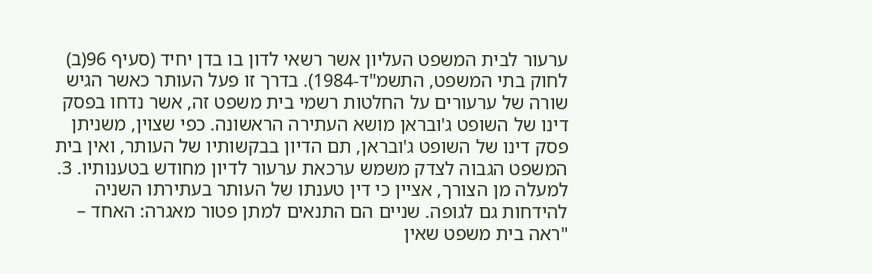ערעור לבית המשפט העליון אשר רשאי לדון בו בדן יחיד (סעיף 96(ב) לחוק בתי המשפט, התשמ"ד-1984). בדרך זו פעל העותר כאשר הגיש שורה של ערעורים על החלטות רשמי בית משפט זה, אשר נדחו בפסק דינו של השופט ג'ובראן מושא העתירה הראשונה. כפי שצוין, משניתן פסק דינו של השופט ג'ובראן, תם הדיון בבקשותיו של העותר, ואין בית המשפט הגבוה לצדק משמש ערכאת ערעור לדיון מחודש בטענותיו. 3. למעלה מן הצורך, אציין כי דין טענתו של העותר בעתירתו השניה להידחות גם לגופה. שניים הם התנאים למתן פטור מאגרה: האחד – "ראה בית משפט שאין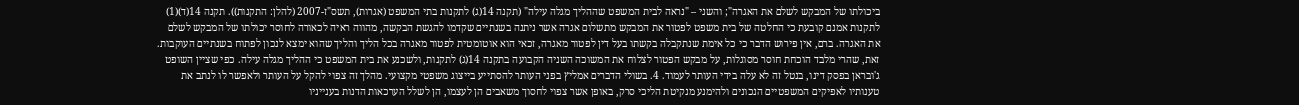ביכולתו של המבקש לשלם את האגרה"; והשני – "נראה לבית המשפט שההליך מגלה עילה" (תקנה 14(ג) לתקנות בתי המשפט (אגרות), תשס"ז-2007 (להלן: התקנות)). תקנה 14(ד)(1) לתקנות אמנם קובעת כי החלטה של בית משפט לפטור את המבקש מתשלום אגרה אשר ניתנה בשנתיים שקדמו להגשת הבקשה, מהווה ראיה לכאורה לחוסר יכולתו של המבקש לשלם את האגרה. ברם, אין פירוש הדבר כי כל אימת שנתקבלה בקשתו בעל דין לפטור מאגרה, זכאי הוא אוטומטית לפטור מאגרה בכל הליך והליך שהוא ימצא לנכון לפתוח בשנתיים העוקבות. זאת, שהרי מלבד הוכחת חוסר מסוגלות, על מבקש הפטור לצלוח את המשוכה השניה הקבועה בתקנה 14(ג) לתקנות, ולשכנע את בית המשפט כי ההליך מגלה עילה. כפי שציין השופט ג'ובראן בפסק דינו, בנטל זה לא עלה בידי העותר לעמוד. 4. בשולי הדברים אמליץ בפני העותר להסתייע בייצוג משפטי מקצועי. מהלך זה צפוי להקל על העותר ולאפשר לו לנתב את טענותיו לאפיקים המשפטיים הנכונים ולהימנע מנקיטת הליכי סרק, באופן אשר צפוי לחסוך משאבים הן לעצמו, הן לשלל הערכאות הדנות בענייניו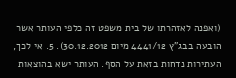(ואפנה לאזהרתו של בית משפט זה כלפי העותר אשר הובעה בבג"ץ 4441/12 מיום 30.12.2012). 5. אי לכך, העתירות נדחות בזאת על הסף. העותר ישא בהוצאות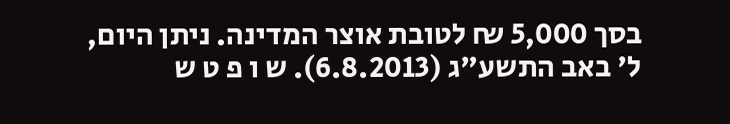בסך 5,000 ₪ לטובת אוצר המדינה. ניתן היום, ל' באב התשע"ג (6.8.2013). ש ו פ ט ש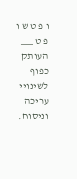ו פ ט ש ו פ ט ___ העותק כפוף לשינויי עריכה וניסוח.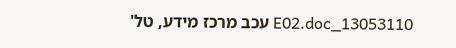13053110_E02.doc עכב מרכז מידע, טל'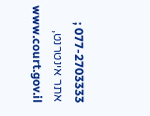077-2703333 ; אתר אינטרנט, www.court.gov.il